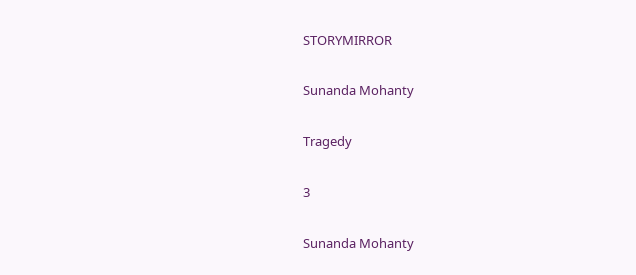STORYMIRROR

Sunanda Mohanty

Tragedy

3

Sunanda Mohanty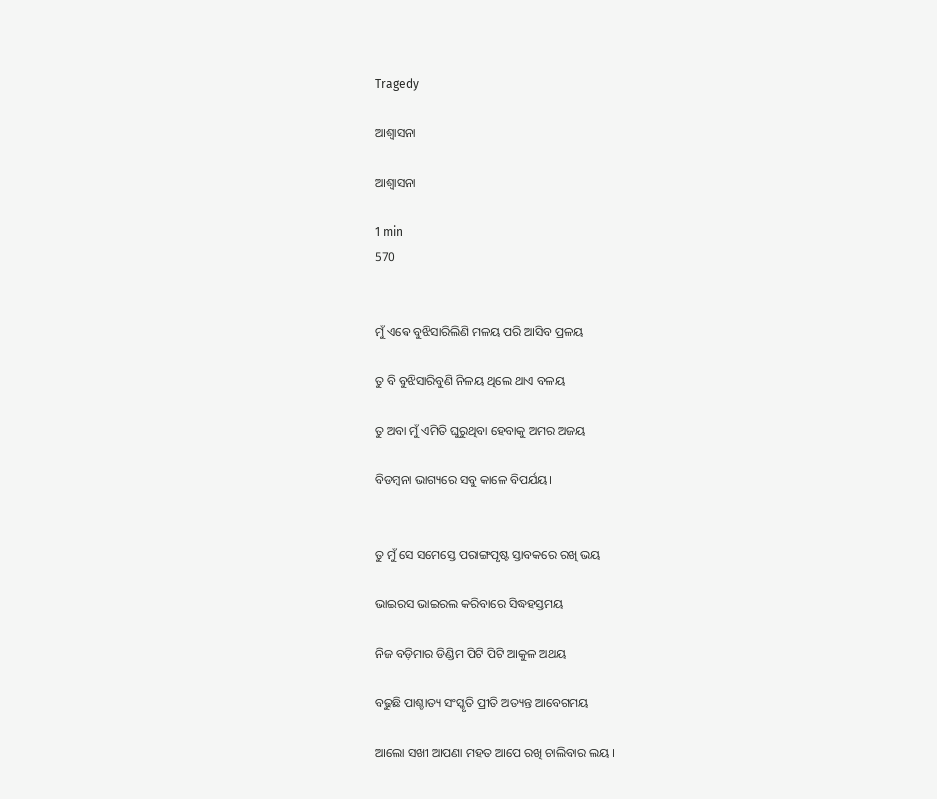Tragedy

ଆଶ୍ୱାସନା

ଆଶ୍ୱାସନା

1 min
570


ମୁଁ ଏଵେ ବୁଝିସାରିଲିଣି ମଳୟ ପରି ଆସିବ ପ୍ରଳୟ

ତୁ ବି ବୁଝିସାରିବୁଣି ନିଳୟ ଥିଲେ ଥାଏ ବଳୟ

ତୁ ଅବା ମୁଁ ଏମିତି ଘୁରୁଥିବା ହେବାକୁ ଅମର ଅଜୟ

ବିଡମ୍ବନା ଭାଗ୍ୟରେ ସବୁ କାଳେ ବିପର୍ଯୟ।


ତୁ ମୁଁ ସେ ସମେସ୍ତେ ପରାଙ୍ଗପୃଷ୍ଟ ସ୍ତାବକରେ ରଖି ଭୟ

ଭାଇରସ ଭାଇରଲ କରିବାରେ ସିଦ୍ଧହସ୍ତମୟ

ନିଜ ବଡ଼ିମାର ଡିଣ୍ଡିମ ପିଟି ପିଟି ଆକୁଳ ଅଥୟ

ବଢୁଛି ପାଶ୍ଚାତ୍ୟ ସଂସ୍କୃତି ପ୍ରୀତି ଅତ୍ୟନ୍ତ ଆବେଗମୟ

ଆଲୋ ସଖୀ ଆପଣା ମହତ ଆପେ ରଖି ଚାଲିବାର ଲୟ ।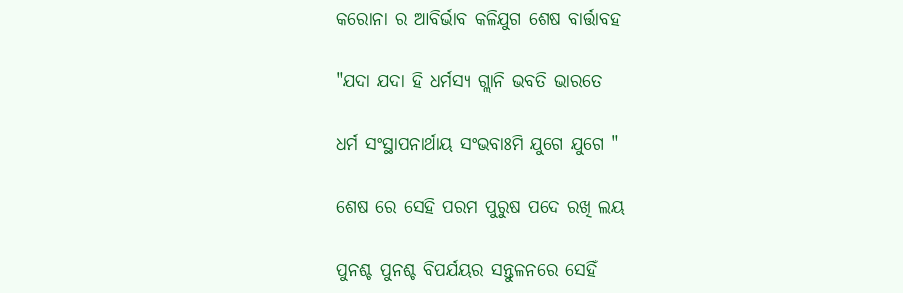କରୋନା ର ଆବିର୍ଭାବ କଳିଯୁଗ ଶେଷ ବାର୍ତ୍ତାବହ

"ଯଦା ଯଦା ହି ଧର୍ମସ୍ୟ ଗ୍ଲାନି ଭବତି ଭାରତେ

ଧର୍ମ ସଂସ୍ଥାପନାର୍ଥାୟ ସଂଭବାଃମି ଯୁଗେ ଯୁଗେ "

ଶେଷ ରେ ସେହି ପରମ ପୁରୁଷ ପଦେ ରଖି ଲୟ

ପୁନଶ୍ଚ ପୁନଶ୍ଚ ବିପର୍ଯୟର ସନ୍ତୁଳନରେ ସେହିଁ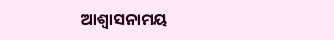ଆଶ୍ୱାସନାମୟ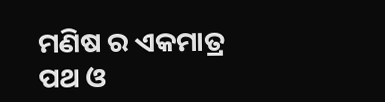ମଣିଷ ର ଏକମାତ୍ର ପଥ ଓ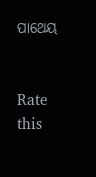ପାଥେୟ


Rate this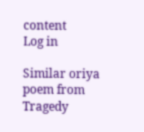content
Log in

Similar oriya poem from Tragedy